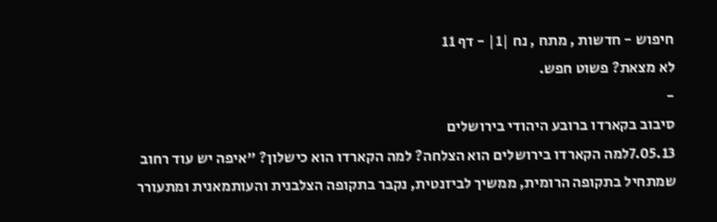חיפוש - חדשות , מתח , נח |1| - דף 11
לא מצאת? פשוט חפש.
-
סיבוב בקארדו ברובע היהודי בירושלים
7.05.13למה הקארדו בירושלים הוא הצלחה? למה הקארדו הוא כישלון? "איפה יש עוד רחוב שמתחיל בתקופה הרומית, ממשיך לביזנטית, נקבר בתקופה הצלבנית והעותמאנית ומתעורר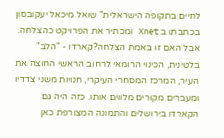לחיים בתקופה הישראלית" שואל מיכאל יעקובסון בכתבתו ב Xnet ומכתיר את הפרויקט כהצלחה. אבל האם זו באמת הצלחה?קארדו - "הלב" בלטינית, הכינוי הרומאי לרחוב הראשי החוצה את העיר, המרכז המסחרי העיקרי, חנויות משני צדדיו ומעברים מקורים מלווים אותו. כזה היה גם הקארדו בירושלים והתמונה המצורפת כאן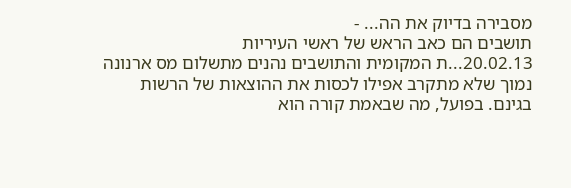מסבירה בדיוק את הה... -
תושבים הם כאב הראש של ראשי העיריות
20.02.13...ת המקומית והתושבים נהנים מתשלום מס ארנונה נמוך שלא מתקרב אפילו לכסות את ההוצאות של הרשות בגינם. בפועל, מה שבאמת קורה הוא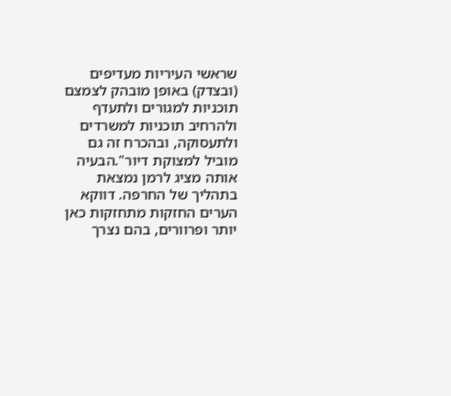שראשי העיריות מעדיפים (ובצדק) באופן מובהק לצמצם תוכניות למגורים ולתעדף ולהרחיב תוכניות למשרדים ולתעסוקה, ובהכרח זה גם מוביל למצוקת דיור".הבעיה אותה מציג לרמן נמצאת בתהליך של החרפה. דווקא הערים החזקות מתחזקות כאן יותר ופרוורים, בהם נצרך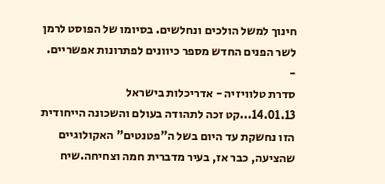חינוך למשל הולכים ונחלשים. בסיומו של הפוסט לרמן לשר הפנים החדש מספר כיוונים לפתרונות אפשריים. -
סדרת טלוויזיה - אדריכלות בישראל
14.01.13...קט זכה לתהודה בעולם והשכונה הייחודית הזו נחשקת עד היום בשל ה"פטנטים" האקולוגיים שהציעה, כבר אז, בעיר מדברית חמה וצחיחה.שיח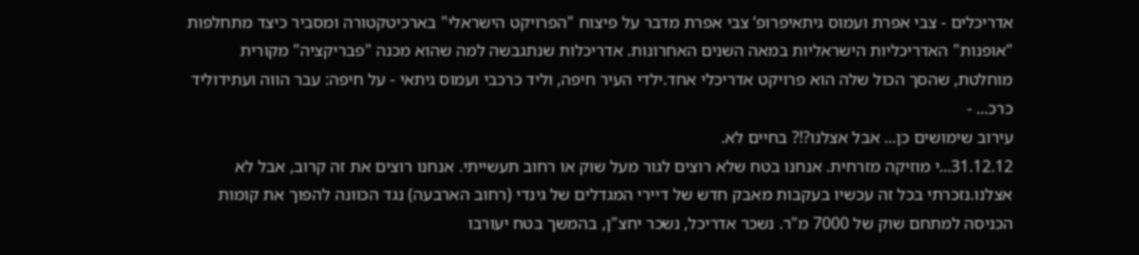אדריכלים - צבי אפרת ועמוס גיתאיפרופ‘ צבי אפרת מדבר על פיצוח "הפרויקט הישראלי" בארכיטקטורה ומסביר כיצד מתחלפות "אופנות" האדריכליות הישראליות במאה השנים האחרונות. אדריכלות שנתגבשה למה שהוא מכנה "פבריקציה" מקורית מוחלטת, שהסך הכול שלה הוא פרויקט אדריכלי אחד.ילדי העיר חיפה, וליד כרכבי ועמוס גיתאי - על חיפה: עבר הווה ועתידוליד כרכ... -
עירוב שימושים כן... אבל אצלנו?!? בחיים לא.
31.12.12...י מוזיקה מזרחית. אנחנו בטח שלא רוצים לגור מעל שוק או רחוב תעשייתי. אנחנו רוצים את זה קרוב, אבל לא אצלנו.נזכרתי בכל זה עכשיו בעקבות מאבק חדש של דיירי המגדלים של גינדי (רחוב הארבעה) נגד הכוונה להפוך את קומות הכניסה למתחם שוק של 7000 מ"ר. נשכר אדריכל, נשכר יחצ"ן, בהמשך בטח יעורבו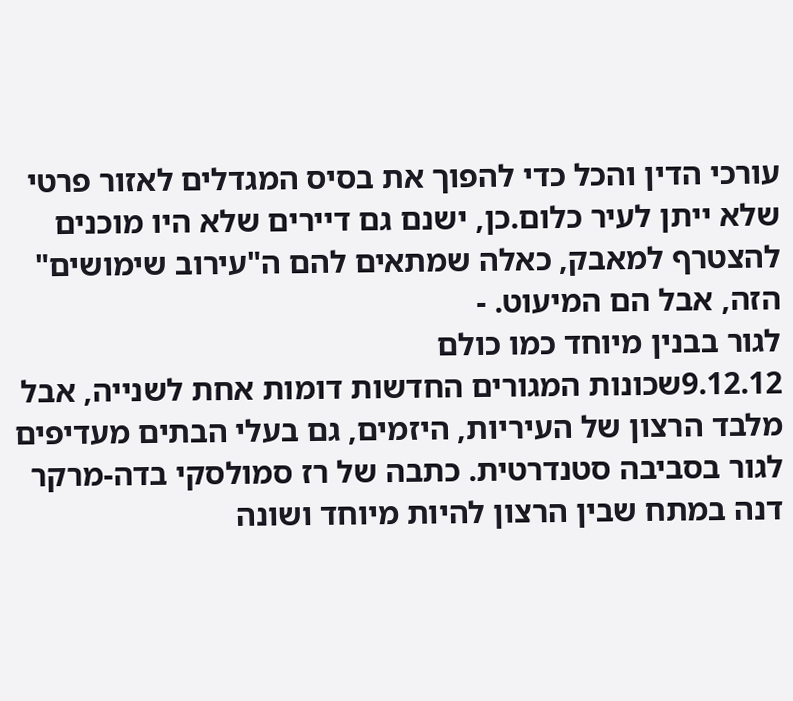עורכי הדין והכל כדי להפוך את בסיס המגדלים לאזור פרטי שלא ייתן לעיר כלום.כן, ישנם גם דיירים שלא היו מוכנים להצטרף למאבק, כאלה שמתאים להם ה"עירוב שימושים" הזה, אבל הם המיעוט. -
לגור בבנין מיוחד כמו כולם
9.12.12שכונות המגורים החדשות דומות אחת לשנייה, אבל מלבד הרצון של העיריות, היזמים, גם בעלי הבתים מעדיפים לגור בסביבה סטנדרטית. כתבה של רז סמולסקי בדה-מרקר דנה במתח שבין הרצון להיות מיוחד ושונה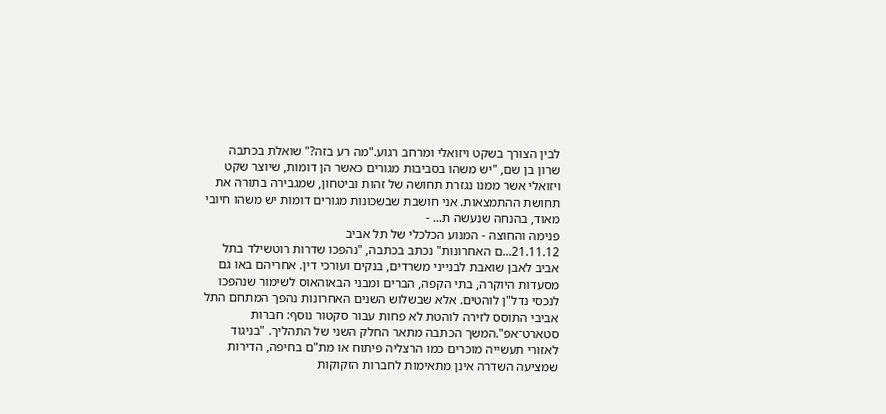לבין הצורך בשקט ויזואלי ומרחב רגוע."מה רע בזה?" שואלת בכתבה שרון בן שם, "יש משהו בסביבות מגורים כאשר הן דומות, שיוצר שקט ויזואלי אשר ממנו נגזרת תחושה של זהות וביטחון, שמגבירה בתורה את תחושת ההתמצאות. אני חושבת שבשכונות מגורים דומות יש משהו חיובי מאוד, בהנחה שנעשה ת... -
פנימה והחוצה - המנוע הכלכלי של תל אביב
21.11.12...ם האחרונות" נכתב בכתבה, "נהפכו שדרות רוטשילד בתל אביב לאבן שואבת לבנייני משרדים, בנקים ועורכי דין. אחריהם באו גם מסעדות היוקרה, בתי הקפה, הברים ומבני הבאוהאוס לשימור שנהפכו לנכסי נדל"ן לוהטים. אלא שבשלוש השנים האחרונות נהפך המתחם התל אביבי התוסס לזירה לוהטת לא פחות עבור סקטור נוסף: חברות סטארט־אפ".המשך הכתבה מתאר החלק השני של התהליך. "בניגוד לאזורי תעשייה מוכרים כמו הרצליה פיתוח או מת"ם בחיפה, הדירות שמציעה השדרה אינן מתאימות לחברות הזקוקות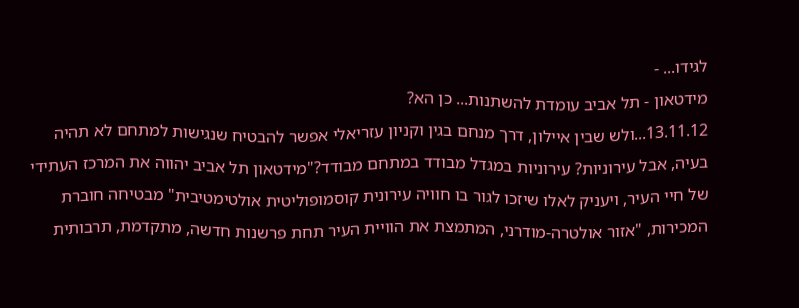לגידו... -
מידטאון - תל אביב עומדת להשתנות... כן הא?
13.11.12...ולש שבין איילון, דרך מנחם בגין וקניון עזריאלי אפשר להבטיח שנגישות למתחם לא תהיה בעיה, אבל עירוניות? עירוניות במגדל מבודד במתחם מבודד?"מידטאון תל אביב יהווה את המרכז העתידי של חיי העיר, ויעניק לאלו שיזכו לגור בו חוויה עירונית קוסמופוליטית אולטימטיבית" מבטיחה חוברת המכירות, "אזור אולטרה-מודרני, המתמצת את הוויית העיר תחת פרשנות חדשה, מתקדמת, תרבותית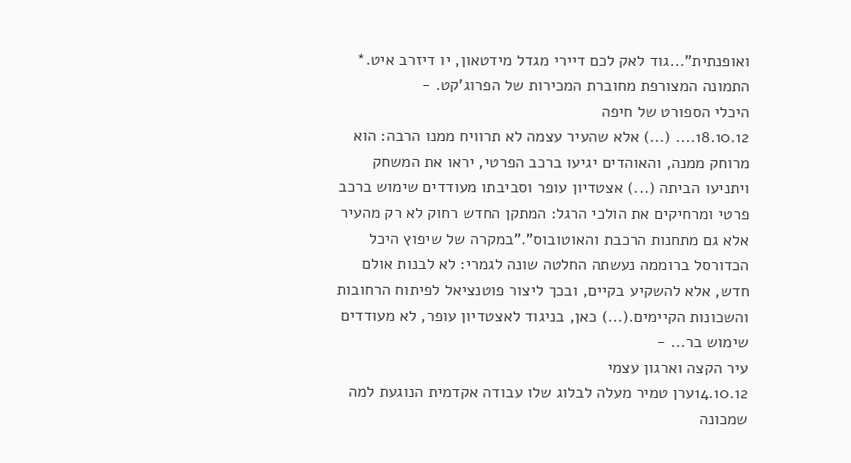ואופנתית"...גוד לאק לכם דיירי מגדל מידטאון, יו דיזרב איט.* התמונה המצורפת מחוברת המכירות של הפרוג'קט. -
היכלי הספורט של חיפה
18.10.12.... (...) אלא שהעיר עצמה לא תרוויח ממנו הרבה: הוא מרוחק ממנה, והאוהדים יגיעו ברכב הפרטי, יראו את המשחק ויתניעו הביתה (...) אצטדיון עופר וסביבתו מעודדים שימוש ברכב פרטי ומרחיקים את הולכי הרגל: המתקן החדש רחוק לא רק מהעיר אלא גם מתחנות הרכבת והאוטובוס"."במקרה של שיפוץ היכל הכדורסל ברוממה נעשתה החלטה שונה לגמרי: לא לבנות אולם חדש, אלא להשקיע בקיים, ובכך ליצור פוטנציאל לפיתוח הרחובות והשכונות הקיימים.(...) כאן, בניגוד לאצטדיון עופר, לא מעודדים שימוש בר... -
עיר הקצה וארגון עצמי
14.10.12ערן טמיר מעלה לבלוג שלו עבודה אקדמית הנוגעת למה שמכונה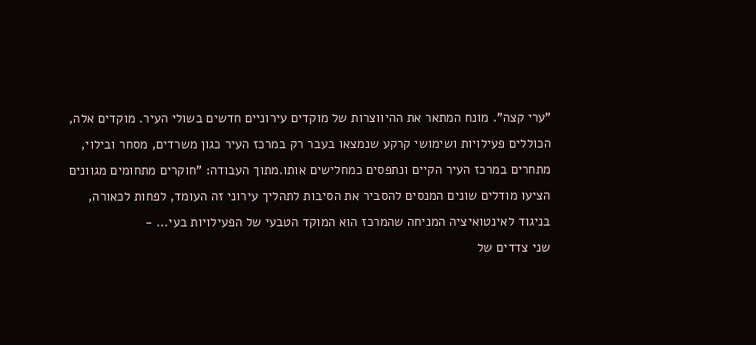"ערי קצה". מונח המתאר את ההיווצרות של מוקדים עירוניים חדשים בשולי העיר. מוקדים אלה, הכוללים פעילויות ושימושי קרקע שנמצאו בעבר רק במרכז העיר כגון משרדים, מסחר ובילוי, מתחרים במרכז העיר הקיים ונתפסים כמחלישים אותו.מתוך העבודה: "חוקרים מתחומים מגוונים הציעו מודלים שונים המנסים להסביר את הסיבות לתהליך עירוני זה העומד, לפחות לכאורה, בניגוד לאינטואיציה המניחה שהמרכז הוא המוקד הטבעי של הפעילויות בעי... -
שני צדדים של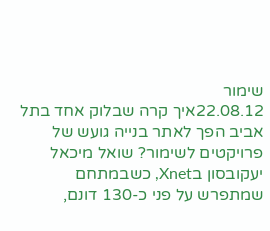שימור
22.08.12איך קרה שבלוק אחד בתל אביב הפך לאתר בנייה גועש של פרויקטים לשימור? שואל מיכאל יעקובסון בXnet, כשבמתחם שמתפרש על פני כ-130 דונם,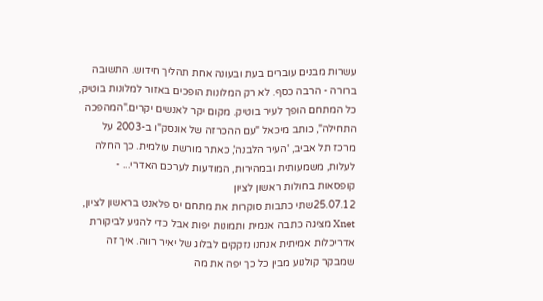עשרות מבנים עוברים בעת ובעונה אחת תהליך חידוש. התשובה ברורה - הרבה כסף. לא רק המלונות הופכים באזור למלונות בוטיק, כל המתחם הופך לעיר בוטיק. מקום יקר לאנשים יקרים."המהפכה התחילה", כותב מיכאל "עם ההכרזה של אונסק"ו ב-2003 על מרכז תל אביב, 'העיר הלבנה', כאתר מורשת עולמית. כך החלה לעלות, משמעותית ובמהירות, המודעות לערכם האדרי... -
קופסאות בחולות ראשון לציון
25.07.12שתי כתבות סוקרות את מתחם יס פלאנט בראשון לציון, Xnet מציגה כתבה אנמית ותמונות יפות אבל כדי להגיע לביקורת אדריכלות אמיתית אנחנו נזקקים לבלוג של יאיר רווה. איך זה שמבקר קולנוע מבין כל כך יפה את מה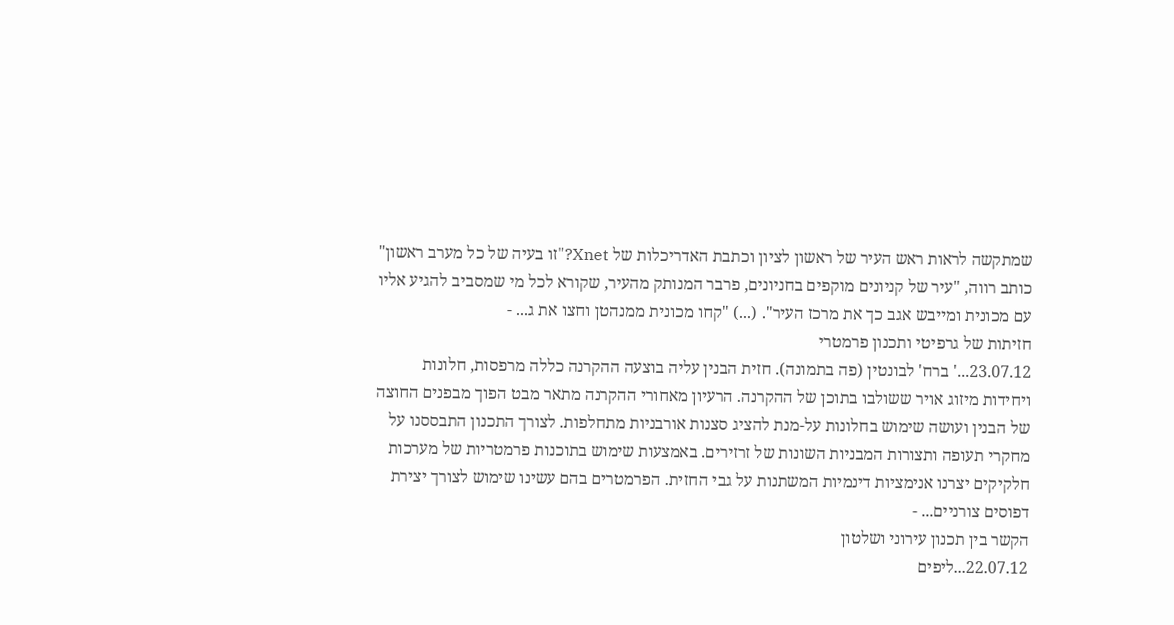שמתקשה לראות ראש העיר של ראשון לציון וכתבת האדריכלות של Xnet?"זו בעיה של כל מערב ראשון" כותב רווה, "עיר של קניונים מוקפים בחניונים, פרבר המנותק מהעיר, שקורא לכל מי שמסביב להגיע אליו עם מכונית ומייבש אגב כך את מרכז העיר". (...) "קחו מכונית ממנהטן וחצו את ג... -
חזיתות של גרפיטי ותכנון פרמטרי
23.07.12...' ברח' לבונטין (פה בתמונה). חזית הבנין עליה בוצעה ההקרנה כללה מרפסות, חלונות ויחידות מיזוג אויר ששולבו בתוכן של ההקרנה. הרעיון מאחורי ההקרנה מתאר מבט הפוך מבפנים החוצה של הבנין ועושה שימוש בחלונות על-מנת להציג סצנות אורבניות מתחלפות. לצורך התכנון התבססנו על מחקרי תעופה ותצורות המבניות השונות של זרזירים. באמצעות שימוש בתוכנות פרמטריות של מערכות חלקיקים יצרנו אנימציות דינמיות המשתנות על גבי החזית. הפרמטרים בהם עשינו שימוש לצורך יצירת דפוסים צורניים... -
הקשר בין תכנון עירוני ושלטון
22.07.12...ליפים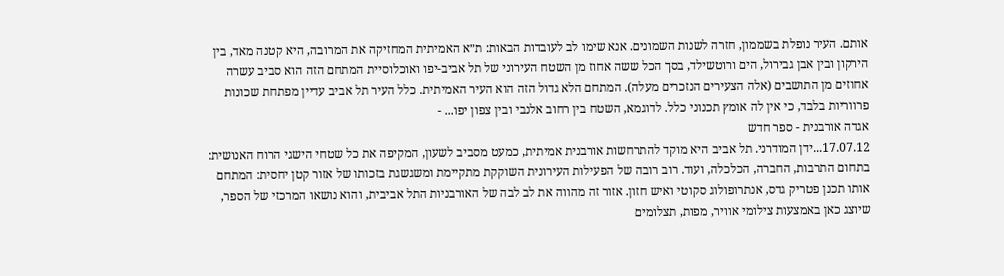אותם. העיר נופלת בשממון, חזרה לשנות השמונים. אנא שימו לב לעובדות הבאות: ת״א האמיתית המחזיקה את המרובה, היא קטנה מאד, בין הירקון ובין אבן גבירול, הים ורוטשילד, בסך הכל ששה אחוז מן השטח העירוני של תל אביב-יפו ואוכלוסיית המתחם הזה הוא סביב עשרה אחוזים מן התושבים (אלה הצעירים הנזכרים מעלה). המתחם הלא גדול הזה הוא העיר האמיתית. כלל העיר תל אביב עדיין מפתחת שכונות פרווריות בלבד, כי אין לה אומץ תכנוני כלל. לדוגמא, השטח בין רחוב אלנבי ובין צפון יפו... -
אגדה אורבנית - ספר חדש
17.07.12...ידן המודרני. תל אביב היא מוקד להתרחשות אורבנית אמיתית, כמעט מסביב לשעון, המקיפה את כל שטחי הישגי הרוח האנושית: בתחום התרבות, החברה, הכלכלה, ועוד. רוב רובה של הפעילות העירונית השוקקת מתקיימת ומשגשגת בזכותו של אזור קטן יחסית: המתחם אותו תכנן פטריק גדס, אנתרופולוג סקוטי ואיש חזון. אזור זה מהווה את לב לבה של האורבניות התל אביבית, והוא נושאו המרכזי של הספר, שיוצג כאן באמצעות צילומי אוויר, מפות, תצלומים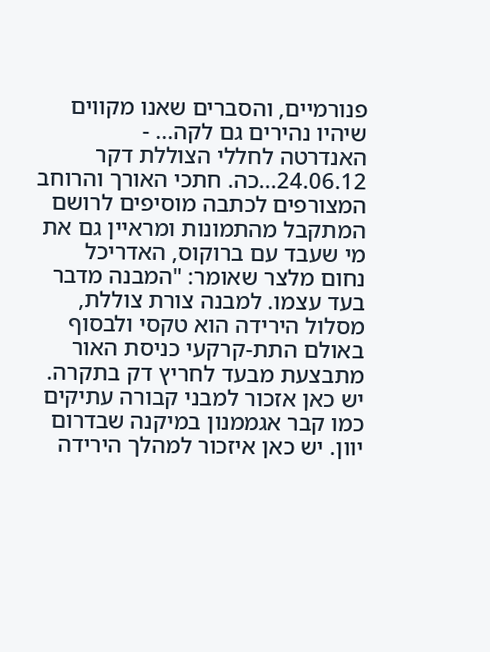פנורמיים, והסברים שאנו מקווים שיהיו נהירים גם לקה... -
האנדרטה לחללי הצוללת דקר
24.06.12...כה. חתכי האורך והרוחב המצורפים לכתבה מוסיפים לרושם המתקבל מהתמונות ומראיין גם את מי שעבד עם ברוקוס, האדריכל נחום מלצר שאומר: "המבנה מדבר בעד עצמו. למבנה צורת צוללת, מסלול הירידה הוא טקסי ולבסוף באולם התת-קרקעי כניסת האור מתבצעת מבעד לחריץ דק בתקרה. יש כאן אזכור למבני קבורה עתיקים כמו קבר אגממנון במיקנה שבדרום יוון. יש כאן איזכור למהלך הירידה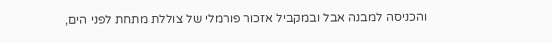והכניסה למבנה אבל ובמקביל אזכור פורמלי של צוללת מתחת לפני הים,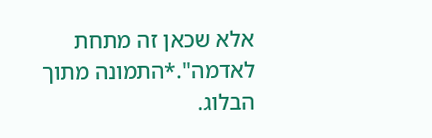אלא שכאן זה מתחת לאדמה".*התמונה מתוך הבלוג.